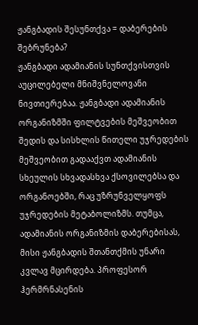ჟანგბადის შესუნთქვა = დაბერების შებრუნება?
ჟანგბადი ადამიანის სუნთქვისთვის აუცილებელი მნიშვნელოვანი ნივთიერებაა. ჟანგბადი ადამიანის ორგანიზმში ფილტვების მეშვეობით შედის და სისხლის წითელი უჯრედების მეშვეობით გადააქვთ ადამიანის სხეულის სხვადასხვა ქსოვილებსა და ორგანოებში, რაც უზრუნველყოფს უჯრედების მეტაბოლიზმს. თუმცა, ადამიანის ორგანიზმის დაბერებისას, მისი ჟანგბადის შთანთქმის უნარი კვლავ მცირდება. პროფესორ ჰერმრნასენის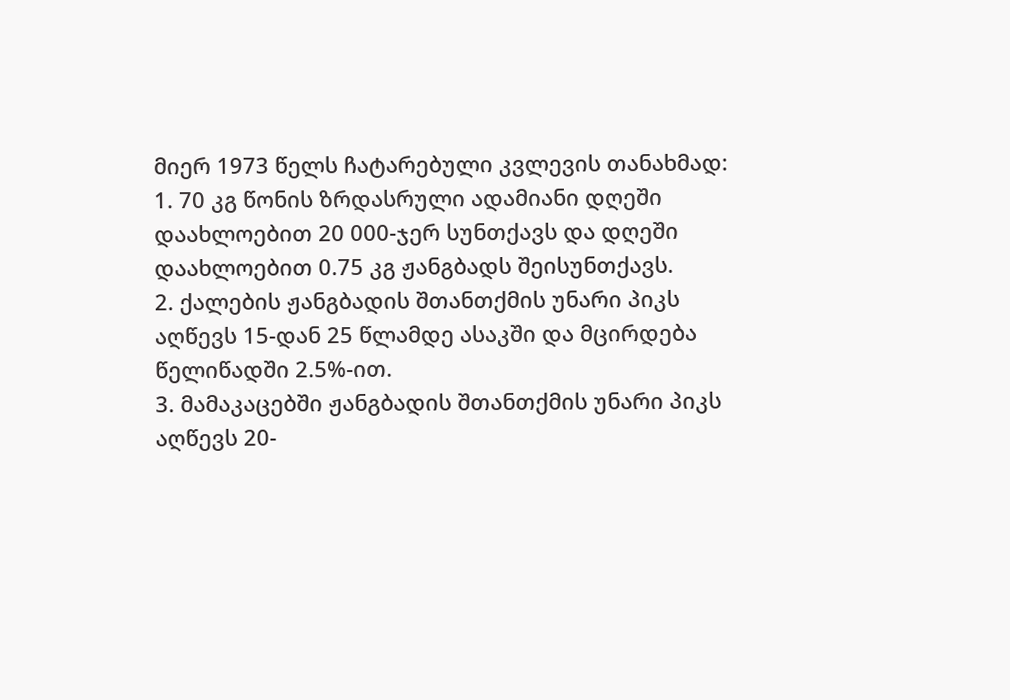მიერ 1973 წელს ჩატარებული კვლევის თანახმად:
1. 70 კგ წონის ზრდასრული ადამიანი დღეში დაახლოებით 20 000-ჯერ სუნთქავს და დღეში დაახლოებით 0.75 კგ ჟანგბადს შეისუნთქავს.
2. ქალების ჟანგბადის შთანთქმის უნარი პიკს აღწევს 15-დან 25 წლამდე ასაკში და მცირდება წელიწადში 2.5%-ით.
3. მამაკაცებში ჟანგბადის შთანთქმის უნარი პიკს აღწევს 20-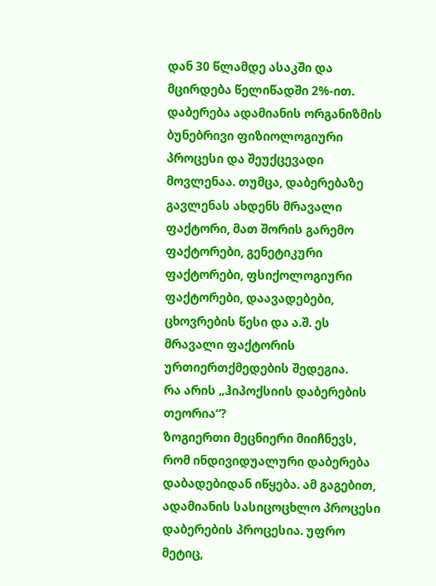დან 30 წლამდე ასაკში და მცირდება წელიწადში 2%-ით.
დაბერება ადამიანის ორგანიზმის ბუნებრივი ფიზიოლოგიური პროცესი და შეუქცევადი მოვლენაა. თუმცა, დაბერებაზე გავლენას ახდენს მრავალი ფაქტორი, მათ შორის გარემო ფაქტორები, გენეტიკური ფაქტორები, ფსიქოლოგიური ფაქტორები, დაავადებები, ცხოვრების წესი და ა.შ. ეს მრავალი ფაქტორის ურთიერთქმედების შედეგია.
რა არის „ჰიპოქსიის დაბერების თეორია“?
ზოგიერთი მეცნიერი მიიჩნევს, რომ ინდივიდუალური დაბერება დაბადებიდან იწყება. ამ გაგებით, ადამიანის სასიცოცხლო პროცესი დაბერების პროცესია. უფრო მეტიც,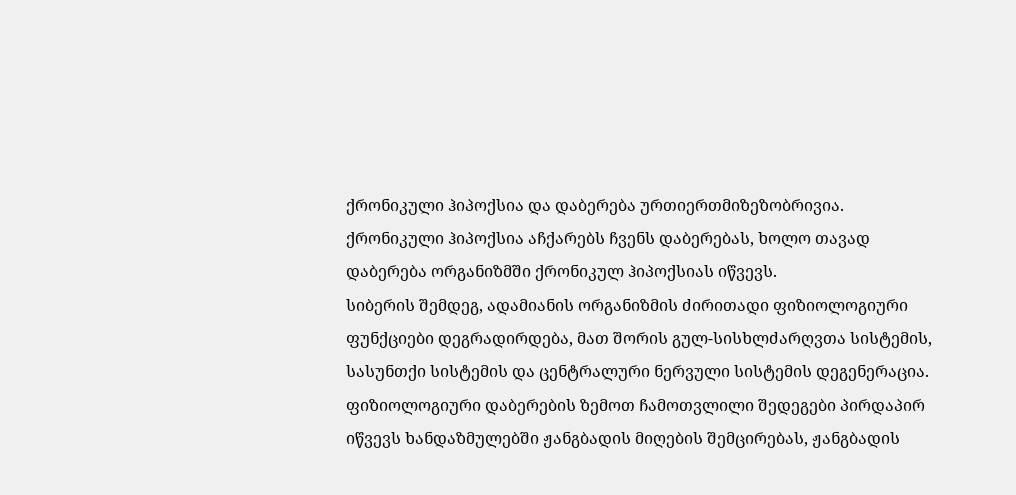ქრონიკული ჰიპოქსია და დაბერება ურთიერთმიზეზობრივია. ქრონიკული ჰიპოქსია აჩქარებს ჩვენს დაბერებას, ხოლო თავად დაბერება ორგანიზმში ქრონიკულ ჰიპოქსიას იწვევს.
სიბერის შემდეგ, ადამიანის ორგანიზმის ძირითადი ფიზიოლოგიური ფუნქციები დეგრადირდება, მათ შორის გულ-სისხლძარღვთა სისტემის, სასუნთქი სისტემის და ცენტრალური ნერვული სისტემის დეგენერაცია. ფიზიოლოგიური დაბერების ზემოთ ჩამოთვლილი შედეგები პირდაპირ იწვევს ხანდაზმულებში ჟანგბადის მიღების შემცირებას, ჟანგბადის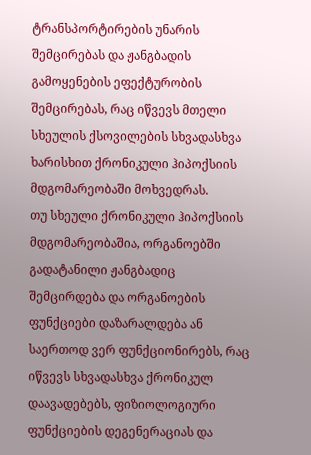ტრანსპორტირების უნარის შემცირებას და ჟანგბადის გამოყენების ეფექტურობის შემცირებას, რაც იწვევს მთელი სხეულის ქსოვილების სხვადასხვა ხარისხით ქრონიკული ჰიპოქსიის მდგომარეობაში მოხვედრას.
თუ სხეული ქრონიკული ჰიპოქსიის მდგომარეობაშია, ორგანოებში გადატანილი ჟანგბადიც შემცირდება და ორგანოების ფუნქციები დაზარალდება ან საერთოდ ვერ ფუნქციონირებს, რაც იწვევს სხვადასხვა ქრონიკულ დაავადებებს, ფიზიოლოგიური ფუნქციების დეგენერაციას და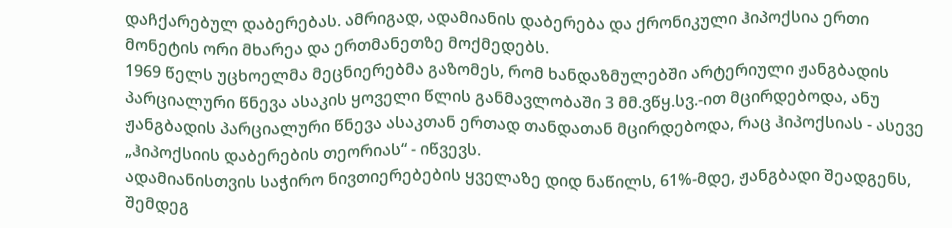დაჩქარებულ დაბერებას. ამრიგად, ადამიანის დაბერება და ქრონიკული ჰიპოქსია ერთი მონეტის ორი მხარეა და ერთმანეთზე მოქმედებს.
1969 წელს უცხოელმა მეცნიერებმა გაზომეს, რომ ხანდაზმულებში არტერიული ჟანგბადის პარციალური წნევა ასაკის ყოველი წლის განმავლობაში 3 მმ.ვწყ.სვ.-ით მცირდებოდა, ანუ ჟანგბადის პარციალური წნევა ასაკთან ერთად თანდათან მცირდებოდა, რაც ჰიპოქსიას - ასევე „ჰიპოქსიის დაბერების თეორიას“ - იწვევს.
ადამიანისთვის საჭირო ნივთიერებების ყველაზე დიდ ნაწილს, 61%-მდე, ჟანგბადი შეადგენს, შემდეგ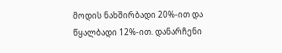მოდის ნახშირბადი 20%-ით და წყალბადი 12%-ით. დანარჩენი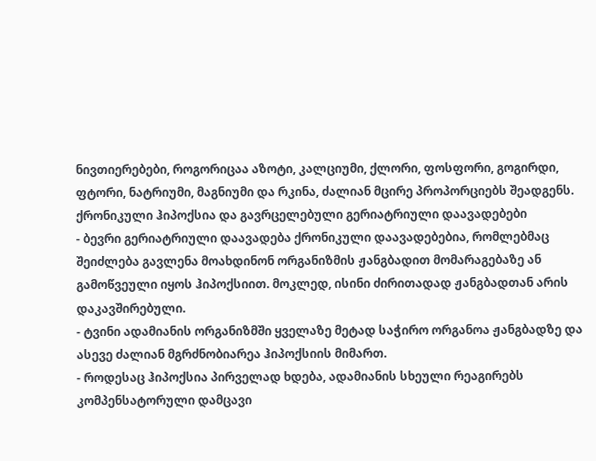ნივთიერებები, როგორიცაა აზოტი, კალციუმი, ქლორი, ფოსფორი, გოგირდი, ფტორი, ნატრიუმი, მაგნიუმი და რკინა, ძალიან მცირე პროპორციებს შეადგენს.
ქრონიკული ჰიპოქსია და გავრცელებული გერიატრიული დაავადებები
- ბევრი გერიატრიული დაავადება ქრონიკული დაავადებებია, რომლებმაც შეიძლება გავლენა მოახდინონ ორგანიზმის ჟანგბადით მომარაგებაზე ან გამოწვეული იყოს ჰიპოქსიით. მოკლედ, ისინი ძირითადად ჟანგბადთან არის დაკავშირებული.
- ტვინი ადამიანის ორგანიზმში ყველაზე მეტად საჭირო ორგანოა ჟანგბადზე და ასევე ძალიან მგრძნობიარეა ჰიპოქსიის მიმართ.
- როდესაც ჰიპოქსია პირველად ხდება, ადამიანის სხეული რეაგირებს კომპენსატორული დამცავი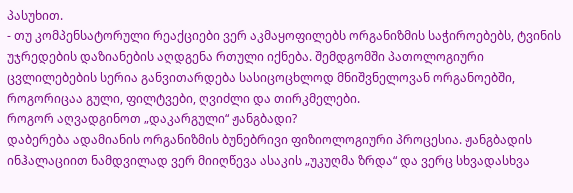პასუხით.
- თუ კომპენსატორული რეაქციები ვერ აკმაყოფილებს ორგანიზმის საჭიროებებს, ტვინის უჯრედების დაზიანების აღდგენა რთული იქნება. შემდგომში პათოლოგიური ცვლილებების სერია განვითარდება სასიცოცხლოდ მნიშვნელოვან ორგანოებში, როგორიცაა გული, ფილტვები, ღვიძლი და თირკმელები.
როგორ აღვადგინოთ „დაკარგული“ ჟანგბადი?
დაბერება ადამიანის ორგანიზმის ბუნებრივი ფიზიოლოგიური პროცესია. ჟანგბადის ინჰალაციით ნამდვილად ვერ მიიღწევა ასაკის „უკუღმა ზრდა“ და ვერც სხვადასხვა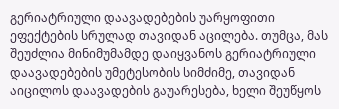გერიატრიული დაავადებების უარყოფითი ეფექტების სრულად თავიდან აცილება. თუმცა, მას შეუძლია მინიმუმამდე დაიყვანოს გერიატრიული დაავადებების უმეტესობის სიმძიმე, თავიდან აიცილოს დაავადების გაუარესება, ხელი შეუწყოს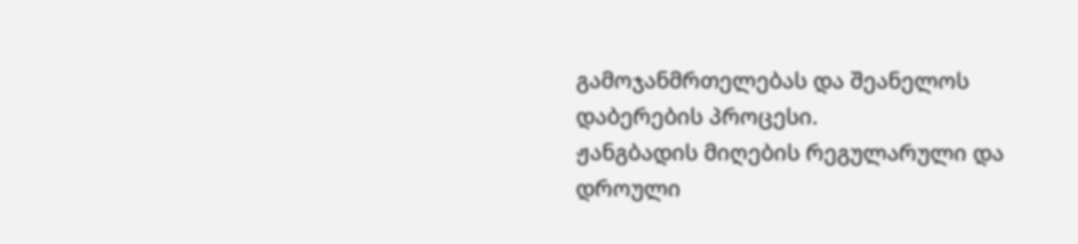გამოჯანმრთელებას და შეანელოს დაბერების პროცესი.
ჟანგბადის მიღების რეგულარული და დროული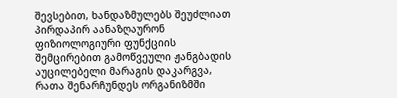შევსებით, ხანდაზმულებს შეუძლიათ პირდაპირ აანაზღაურონ ფიზიოლოგიური ფუნქციის შემცირებით გამოწვეული ჟანგბადის აუცილებელი მარაგის დაკარგვა, რათა შენარჩუნდეს ორგანიზმში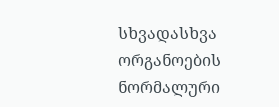სხვადასხვა ორგანოების ნორმალური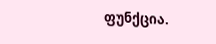ფუნქცია.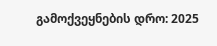გამოქვეყნების დრო: 2025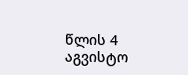წლის 4 აგვისტო